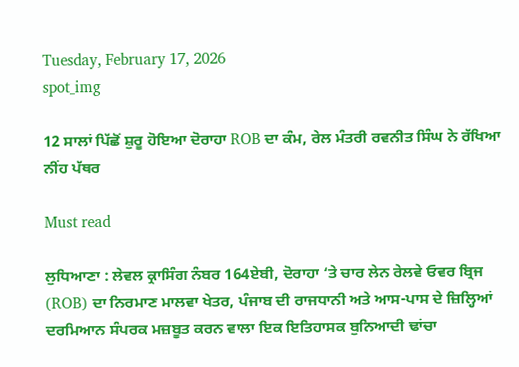Tuesday, February 17, 2026
spot_img

12 ਸਾਲਾਂ ਪਿੱਛੋਂ ਸ਼ੁਰੂ ਹੋਇਆ ਦੋਰਾਹਾ ROB ਦਾ ਕੰਮ, ਰੇਲ ਮੰਤਰੀ ਰਵਨੀਤ ਸਿੰਘ ਨੇ ਰੱਖਿਆ ਨੀਂਹ ਪੱਥਰ

Must read

ਲੁਧਿਆਣਾ : ਲੇਵਲ ਕ੍ਰਾਸਿੰਗ ਨੰਬਰ 164ਏਬੀ, ਦੋਰਾਹਾ ‘ਤੇ ਚਾਰ ਲੇਨ ਰੇਲਵੇ ਓਵਰ ਬ੍ਰਿਜ (ROB) ਦਾ ਨਿਰਮਾਣ ਮਾਲਵਾ ਖੇਤਰ, ਪੰਜਾਬ ਦੀ ਰਾਜਧਾਨੀ ਅਤੇ ਆਸ-ਪਾਸ ਦੇ ਜ਼ਿਲ੍ਹਿਆਂ ਦਰਮਿਆਨ ਸੰਪਰਕ ਮਜ਼ਬੂਤ ਕਰਨ ਵਾਲਾ ਇਕ ਇਤਿਹਾਸਕ ਬੁਨਿਆਦੀ ਢਾਂਚਾ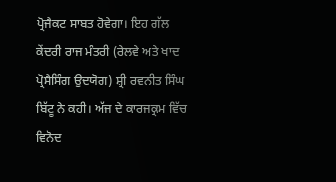ਪ੍ਰੋਜੈਕਟ ਸਾਬਤ ਹੋਵੇਗਾ। ਇਹ ਗੱਲ ਕੇਂਦਰੀ ਰਾਜ ਮੰਤਰੀ (ਰੇਲਵੇ ਅਤੇ ਖਾਦ ਪ੍ਰੋਸੈਸਿੰਗ ਉਦਯੋਗ) ਸ਼੍ਰੀ ਰਵਨੀਤ ਸਿੰਘ ਬਿੱਟੂ ਨੇ ਕਹੀ। ਅੱਜ ਦੇ ਕਾਰਜਕ੍ਰਮ ਵਿੱਚ ਵਿਨੋਦ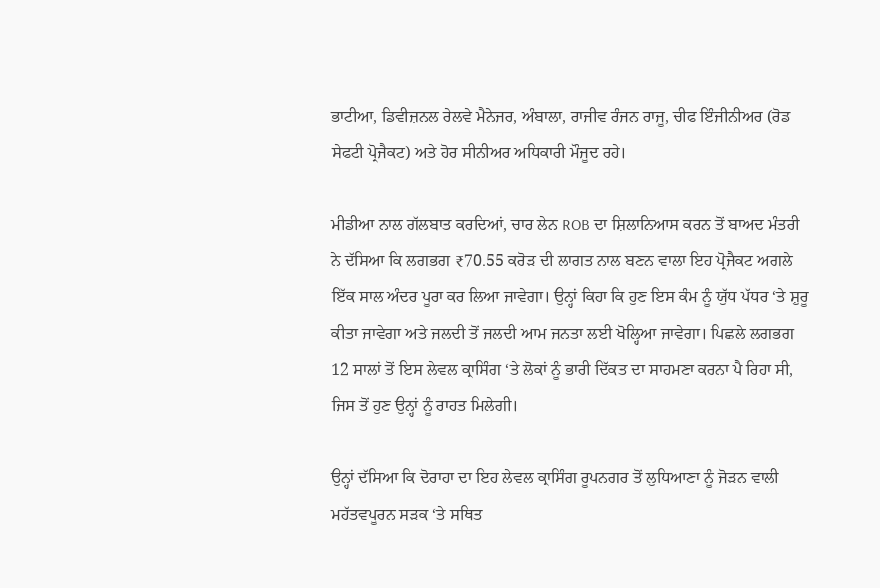ਭਾਟੀਆ, ਡਿਵੀਜ਼ਨਲ ਰੇਲਵੇ ਮੈਨੇਜਰ, ਅੰਬਾਲਾ, ਰਾਜੀਵ ਰੰਜਨ ਰਾਜੂ, ਚੀਫ ਇੰਜੀਨੀਅਰ (ਰੋਡ ਸੇਫਟੀ ਪ੍ਰੋਜੈਕਟ) ਅਤੇ ਹੋਰ ਸੀਨੀਅਰ ਅਧਿਕਾਰੀ ਮੌਜੂਦ ਰਹੇ।

ਮੀਡੀਆ ਨਾਲ ਗੱਲਬਾਤ ਕਰਦਿਆਂ, ਚਾਰ ਲੇਨ ROB ਦਾ ਸ਼ਿਲਾਨਿਆਸ ਕਰਨ ਤੋਂ ਬਾਅਦ ਮੰਤਰੀ ਨੇ ਦੱਸਿਆ ਕਿ ਲਗਭਗ ₹70.55 ਕਰੋੜ ਦੀ ਲਾਗਤ ਨਾਲ ਬਣਨ ਵਾਲਾ ਇਹ ਪ੍ਰੋਜੈਕਟ ਅਗਲੇ ਇੱਕ ਸਾਲ ਅੰਦਰ ਪੂਰਾ ਕਰ ਲਿਆ ਜਾਵੇਗਾ। ਉਨ੍ਹਾਂ ਕਿਹਾ ਕਿ ਹੁਣ ਇਸ ਕੰਮ ਨੂੰ ਯੁੱਧ ਪੱਧਰ ‘ਤੇ ਸ਼ੁਰੂ ਕੀਤਾ ਜਾਵੇਗਾ ਅਤੇ ਜਲਦੀ ਤੋਂ ਜਲਦੀ ਆਮ ਜਨਤਾ ਲਈ ਖੋਲ੍ਹਿਆ ਜਾਵੇਗਾ। ਪਿਛਲੇ ਲਗਭਗ 12 ਸਾਲਾਂ ਤੋਂ ਇਸ ਲੇਵਲ ਕ੍ਰਾਸਿੰਗ ‘ਤੇ ਲੋਕਾਂ ਨੂੰ ਭਾਰੀ ਦਿੱਕਤ ਦਾ ਸਾਹਮਣਾ ਕਰਨਾ ਪੈ ਰਿਹਾ ਸੀ, ਜਿਸ ਤੋਂ ਹੁਣ ਉਨ੍ਹਾਂ ਨੂੰ ਰਾਹਤ ਮਿਲੇਗੀ।

ਉਨ੍ਹਾਂ ਦੱਸਿਆ ਕਿ ਦੋਰਾਹਾ ਦਾ ਇਹ ਲੇਵਲ ਕ੍ਰਾਸਿੰਗ ਰੂਪਨਗਰ ਤੋਂ ਲੁਧਿਆਣਾ ਨੂੰ ਜੋੜਨ ਵਾਲੀ ਮਹੱਤਵਪੂਰਨ ਸੜਕ ‘ਤੇ ਸਥਿਤ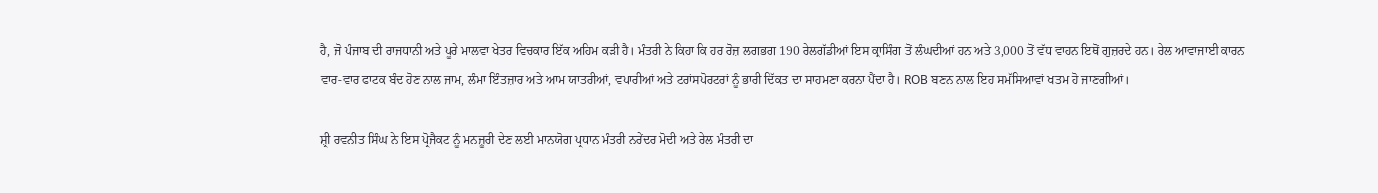ਹੈ, ਜੋ ਪੰਜਾਬ ਦੀ ਰਾਜਧਾਨੀ ਅਤੇ ਪੂਰੇ ਮਾਲਵਾ ਖੇਤਰ ਵਿਚਕਾਰ ਇੱਕ ਅਹਿਮ ਕੜੀ ਹੈ। ਮੰਤਰੀ ਨੇ ਕਿਹਾ ਕਿ ਹਰ ਰੋਜ਼ ਲਗਭਗ 190 ਰੇਲਗੱਡੀਆਂ ਇਸ ਕ੍ਰਾਸਿੰਗ ਤੋਂ ਲੰਘਦੀਆਂ ਹਨ ਅਤੇ 3,000 ਤੋਂ ਵੱਧ ਵਾਹਨ ਇਥੋਂ ਗੁਜ਼ਰਦੇ ਹਨ। ਰੇਲ ਆਵਾਜਾਈ ਕਾਰਨ ਵਾਰ-ਵਾਰ ਫਾਟਕ ਬੰਦ ਹੋਣ ਨਾਲ ਜਾਮ, ਲੰਮਾ ਇੰਤਜ਼ਾਰ ਅਤੇ ਆਮ ਯਾਤਰੀਆਂ, ਵਪਾਰੀਆਂ ਅਤੇ ਟਰਾਂਸਪੋਰਟਰਾਂ ਨੂੰ ਭਾਰੀ ਦਿੱਕਤ ਦਾ ਸਾਹਮਣਾ ਕਰਨਾ ਪੈਂਦਾ ਹੈ। ROB ਬਣਨ ਨਾਲ ਇਹ ਸਮੱਸਿਆਵਾਂ ਖਤਮ ਹੋ ਜਾਣਗੀਆਂ।

ਸ਼੍ਰੀ ਰਵਨੀਤ ਸਿੰਘ ਨੇ ਇਸ ਪ੍ਰੋਜੈਕਟ ਨੂੰ ਮਨਜ਼ੂਰੀ ਦੇਣ ਲਈ ਮਾਨਯੋਗ ਪ੍ਰਧਾਨ ਮੰਤਰੀ ਨਰੇਂਦਰ ਮੋਦੀ ਅਤੇ ਰੇਲ ਮੰਤਰੀ ਦਾ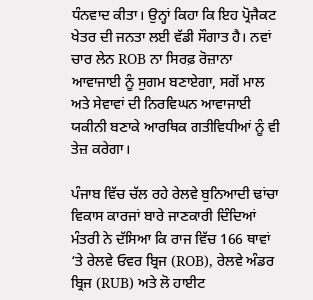ਧੰਨਵਾਦ ਕੀਤਾ। ਉਨ੍ਹਾਂ ਕਿਹਾ ਕਿ ਇਹ ਪ੍ਰੋਜੈਕਟ ਖੇਤਰ ਦੀ ਜਨਤਾ ਲਈ ਵੱਡੀ ਸੌਗਾਤ ਹੈ। ਨਵਾਂ ਚਾਰ ਲੇਨ ROB ਨਾ ਸਿਰਫ਼ ਰੋਜ਼ਾਨਾ ਆਵਾਜਾਈ ਨੂੰ ਸੁਗਮ ਬਣਾਏਗਾ, ਸਗੋਂ ਮਾਲ ਅਤੇ ਸੇਵਾਵਾਂ ਦੀ ਨਿਰਵਿਘਨ ਆਵਾਜਾਈ ਯਕੀਨੀ ਬਣਾਕੇ ਆਰਥਿਕ ਗਤੀਵਿਧੀਆਂ ਨੂੰ ਵੀ ਤੇਜ਼ ਕਰੇਗਾ।

ਪੰਜਾਬ ਵਿੱਚ ਚੱਲ ਰਹੇ ਰੇਲਵੇ ਬੁਨਿਆਦੀ ਢਾਂਚਾ ਵਿਕਾਸ ਕਾਰਜਾਂ ਬਾਰੇ ਜਾਣਕਾਰੀ ਦਿੰਦਿਆਂ ਮੰਤਰੀ ਨੇ ਦੱਸਿਆ ਕਿ ਰਾਜ ਵਿੱਚ 166 ਥਾਵਾਂ ‘ਤੇ ਰੇਲਵੇ ਓਵਰ ਬ੍ਰਿਜ (ROB), ਰੇਲਵੇ ਅੰਡਰ ਬ੍ਰਿਜ (RUB) ਅਤੇ ਲੋ ਹਾਈਟ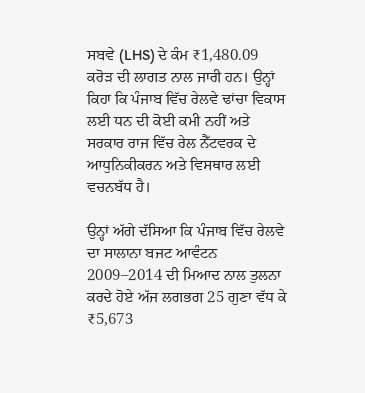ਸਬਵੇ (LHS) ਦੇ ਕੰਮ ₹1,480.09 ਕਰੋੜ ਦੀ ਲਾਗਤ ਨਾਲ ਜਾਰੀ ਹਨ। ਉਨ੍ਹਾਂ ਕਿਹਾ ਕਿ ਪੰਜਾਬ ਵਿੱਚ ਰੇਲਵੇ ਢਾਂਚਾ ਵਿਕਾਸ ਲਈ ਧਨ ਦੀ ਕੋਈ ਕਮੀ ਨਹੀਂ ਅਤੇ ਸਰਕਾਰ ਰਾਜ ਵਿੱਚ ਰੇਲ ਨੈੱਟਵਰਕ ਦੇ ਆਧੁਨਿਕੀਕਰਨ ਅਤੇ ਵਿਸਥਾਰ ਲਈ ਵਚਨਬੱਧ ਹੈ।

ਉਨ੍ਹਾਂ ਅੱਗੇ ਦੱਸਿਆ ਕਿ ਪੰਜਾਬ ਵਿੱਚ ਰੇਲਵੇ ਦਾ ਸਾਲਾਨਾ ਬਜਟ ਆਵੰਟਨ 2009–2014 ਦੀ ਮਿਆਦ ਨਾਲ ਤੁਲਨਾ ਕਰਦੇ ਹੋਏ ਅੱਜ ਲਗਭਗ 25 ਗੁਣਾ ਵੱਧ ਕੇ ₹5,673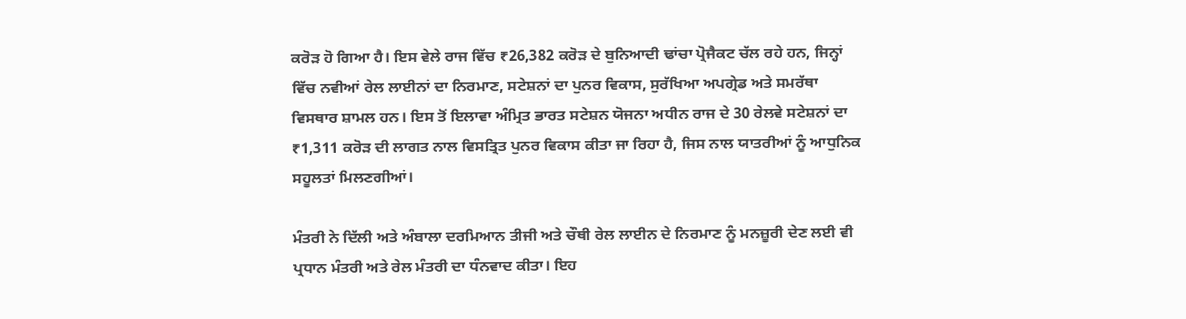ਕਰੋੜ ਹੋ ਗਿਆ ਹੈ। ਇਸ ਵੇਲੇ ਰਾਜ ਵਿੱਚ ₹26,382 ਕਰੋੜ ਦੇ ਬੁਨਿਆਦੀ ਢਾਂਚਾ ਪ੍ਰੋਜੈਕਟ ਚੱਲ ਰਹੇ ਹਨ, ਜਿਨ੍ਹਾਂ ਵਿੱਚ ਨਵੀਆਂ ਰੇਲ ਲਾਈਨਾਂ ਦਾ ਨਿਰਮਾਣ, ਸਟੇਸ਼ਨਾਂ ਦਾ ਪੁਨਰ ਵਿਕਾਸ, ਸੁਰੱਖਿਆ ਅਪਗ੍ਰੇਡ ਅਤੇ ਸਮਰੱਥਾ ਵਿਸਥਾਰ ਸ਼ਾਮਲ ਹਨ। ਇਸ ਤੋਂ ਇਲਾਵਾ ਅੰਮ੍ਰਿਤ ਭਾਰਤ ਸਟੇਸ਼ਨ ਯੋਜਨਾ ਅਧੀਨ ਰਾਜ ਦੇ 30 ਰੇਲਵੇ ਸਟੇਸ਼ਨਾਂ ਦਾ ₹1,311 ਕਰੋੜ ਦੀ ਲਾਗਤ ਨਾਲ ਵਿਸਤ੍ਰਿਤ ਪੁਨਰ ਵਿਕਾਸ ਕੀਤਾ ਜਾ ਰਿਹਾ ਹੈ, ਜਿਸ ਨਾਲ ਯਾਤਰੀਆਂ ਨੂੰ ਆਧੁਨਿਕ ਸਹੂਲਤਾਂ ਮਿਲਣਗੀਆਂ।

ਮੰਤਰੀ ਨੇ ਦਿੱਲੀ ਅਤੇ ਅੰਬਾਲਾ ਦਰਮਿਆਨ ਤੀਜੀ ਅਤੇ ਚੌਥੀ ਰੇਲ ਲਾਈਨ ਦੇ ਨਿਰਮਾਣ ਨੂੰ ਮਨਜ਼ੂਰੀ ਦੇਣ ਲਈ ਵੀ ਪ੍ਰਧਾਨ ਮੰਤਰੀ ਅਤੇ ਰੇਲ ਮੰਤਰੀ ਦਾ ਧੰਨਵਾਦ ਕੀਤਾ। ਇਹ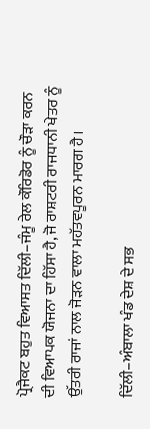ਪ੍ਰੋਜੈਕਟ ਬਹੁਤ ਵਿਆਸਤ ਦਿੱਲੀ–ਜੰਮੂ ਰੇਲ ਕੌਰਿਡੋਰ ਨੂੰ ਚੌੜਾ ਕਰਨ ਦੀ ਵਿਆਪਕ ਯੋਜਨਾ ਦਾ ਹਿੱਸਾ ਹੈ, ਜੋ ਰਾਸ਼ਟਰੀ ਰਾਜਧਾਨੀ ਖੇਤਰ ਨੂੰ ਉੱਤਰੀ ਰਾਜਾਂ ਨਾਲ ਜੋੜਨ ਵਾਲਾ ਮਹੱਤਵਪੂਰਨ ਮਾਰਗ ਹੈ।

ਦਿੱਲੀ–ਅੰਬਾਲਾ ਖੰਡ ਦੇਸ਼ ਦੇ ਸਭ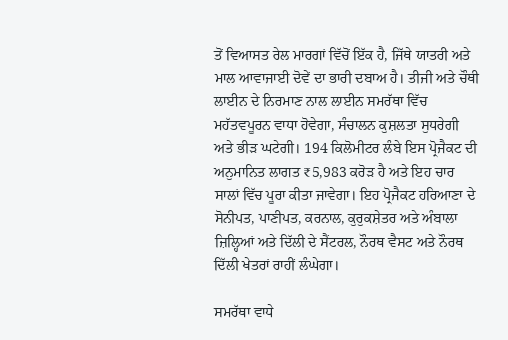ਤੋਂ ਵਿਆਸਤ ਰੇਲ ਮਾਰਗਾਂ ਵਿੱਚੋਂ ਇੱਕ ਹੈ, ਜਿੱਥੇ ਯਾਤਰੀ ਅਤੇ ਮਾਲ ਆਵਾਜਾਈ ਦੋਵੇਂ ਦਾ ਭਾਰੀ ਦਬਾਅ ਹੈ। ਤੀਜੀ ਅਤੇ ਚੌਥੀ ਲਾਈਨ ਦੇ ਨਿਰਮਾਣ ਨਾਲ ਲਾਈਨ ਸਮਰੱਥਾ ਵਿੱਚ ਮਹੱਤਵਪੂਰਨ ਵਾਧਾ ਹੋਵੇਗਾ, ਸੰਚਾਲਨ ਕੁਸ਼ਲਤਾ ਸੁਧਰੇਗੀ ਅਤੇ ਭੀੜ ਘਟੇਗੀ। 194 ਕਿਲੋਮੀਟਰ ਲੰਬੇ ਇਸ ਪ੍ਰੋਜੈਕਟ ਦੀ ਅਨੁਮਾਨਿਤ ਲਾਗਤ ₹5,983 ਕਰੋੜ ਹੈ ਅਤੇ ਇਹ ਚਾਰ ਸਾਲਾਂ ਵਿੱਚ ਪੂਰਾ ਕੀਤਾ ਜਾਵੇਗਾ। ਇਹ ਪ੍ਰੋਜੈਕਟ ਹਰਿਆਣਾ ਦੇ ਸੋਨੀਪਤ, ਪਾਣੀਪਤ, ਕਰਨਾਲ, ਕੁਰੁਕਸ਼ੇਤਰ ਅਤੇ ਅੰਬਾਲਾ ਜ਼ਿਲ੍ਹਿਆਂ ਅਤੇ ਦਿੱਲੀ ਦੇ ਸੈਂਟਰਲ, ਨੌਰਥ ਵੈਸਟ ਅਤੇ ਨੌਰਥ ਦਿੱਲੀ ਖੇਤਰਾਂ ਰਾਹੀਂ ਲੰਘੇਗਾ।

ਸਮਰੱਥਾ ਵਾਧੇ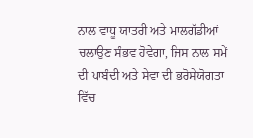ਨਾਲ ਵਾਧੂ ਯਾਤਰੀ ਅਤੇ ਮਾਲਗੱਡੀਆਂ ਚਲਾਉਣ ਸੰਭਵ ਹੋਵੇਗਾ, ਜਿਸ ਨਾਲ ਸਮੇਂ ਦੀ ਪਾਬੰਦੀ ਅਤੇ ਸੇਵਾ ਦੀ ਭਰੋਸੇਯੋਗਤਾ ਵਿੱਚ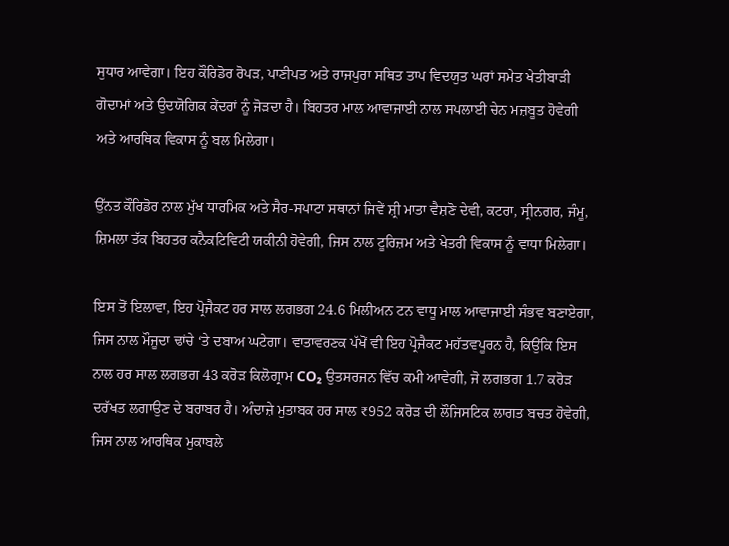ਸੁਧਾਰ ਆਵੇਗਾ। ਇਹ ਕੌਰਿਡੋਰ ਰੋਪੜ, ਪਾਣੀਪਤ ਅਤੇ ਰਾਜਪੁਰਾ ਸਥਿਤ ਤਾਪ ਵਿਦਯੁਤ ਘਰਾਂ ਸਮੇਤ ਖੇਤੀਬਾੜੀ ਗੋਦਾਮਾਂ ਅਤੇ ਉਦਯੋਗਿਕ ਕੇਂਦਰਾਂ ਨੂੰ ਜੋੜਦਾ ਹੈ। ਬਿਹਤਰ ਮਾਲ ਆਵਾਜਾਈ ਨਾਲ ਸਪਲਾਈ ਚੇਨ ਮਜ਼ਬੂਤ ਹੋਵੇਗੀ ਅਤੇ ਆਰਥਿਕ ਵਿਕਾਸ ਨੂੰ ਬਲ ਮਿਲੇਗਾ।

ਉੱਨਤ ਕੌਰਿਡੋਰ ਨਾਲ ਮੁੱਖ ਧਾਰਮਿਕ ਅਤੇ ਸੈਰ-ਸਪਾਟਾ ਸਥਾਨਾਂ ਜਿਵੇਂ ਸ਼੍ਰੀ ਮਾਤਾ ਵੈਸ਼ਣੋ ਦੇਵੀ, ਕਟਰਾ, ਸ੍ਰੀਨਗਰ, ਜੰਮੂ, ਸ਼ਿਮਲਾ ਤੱਕ ਬਿਹਤਰ ਕਨੈਕਟਿਵਿਟੀ ਯਕੀਨੀ ਹੋਵੇਗੀ, ਜਿਸ ਨਾਲ ਟੂਰਿਜ਼ਮ ਅਤੇ ਖੇਤਰੀ ਵਿਕਾਸ ਨੂੰ ਵਾਧਾ ਮਿਲੇਗਾ।

ਇਸ ਤੋਂ ਇਲਾਵਾ, ਇਹ ਪ੍ਰੋਜੈਕਟ ਹਰ ਸਾਲ ਲਗਭਗ 24.6 ਮਿਲੀਅਨ ਟਨ ਵਾਧੂ ਮਾਲ ਆਵਾਜਾਈ ਸੰਭਵ ਬਣਾਏਗਾ, ਜਿਸ ਨਾਲ ਮੌਜੂਦਾ ਢਾਂਚੇ ‘ਤੇ ਦਬਾਅ ਘਟੇਗਾ। ਵਾਤਾਵਰਣਕ ਪੱਖੋਂ ਵੀ ਇਹ ਪ੍ਰੋਜੈਕਟ ਮਹੱਤਵਪੂਰਨ ਹੈ, ਕਿਉਂਕਿ ਇਸ ਨਾਲ ਹਰ ਸਾਲ ਲਗਭਗ 43 ਕਰੋੜ ਕਿਲੋਗ੍ਰਾਮ CO₂ ਉਤਸਰਜਨ ਵਿੱਚ ਕਮੀ ਆਵੇਗੀ, ਜੋ ਲਗਭਗ 1.7 ਕਰੋੜ ਦਰੱਖਤ ਲਗਾਉਣ ਦੇ ਬਰਾਬਰ ਹੈ। ਅੰਦਾਜ਼ੇ ਮੁਤਾਬਕ ਹਰ ਸਾਲ ₹952 ਕਰੋੜ ਦੀ ਲੌਜਿਸਟਿਕ ਲਾਗਤ ਬਚਤ ਹੋਵੇਗੀ, ਜਿਸ ਨਾਲ ਆਰਥਿਕ ਮੁਕਾਬਲੇ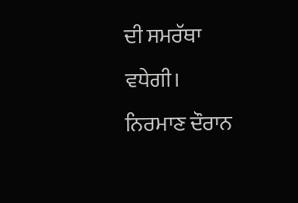ਦੀ ਸਮਰੱਥਾ ਵਧੇਗੀ। ਨਿਰਮਾਣ ਦੌਰਾਨ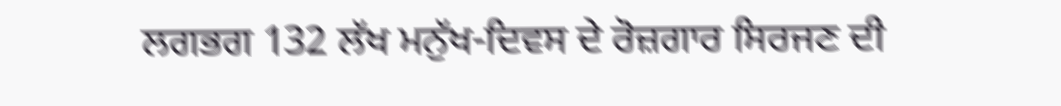ਲਗਭਗ 132 ਲੱਖ ਮਨੁੱਖ-ਦਿਵਸ ਦੇ ਰੋਜ਼ਗਾਰ ਸਿਰਜਣ ਦੀ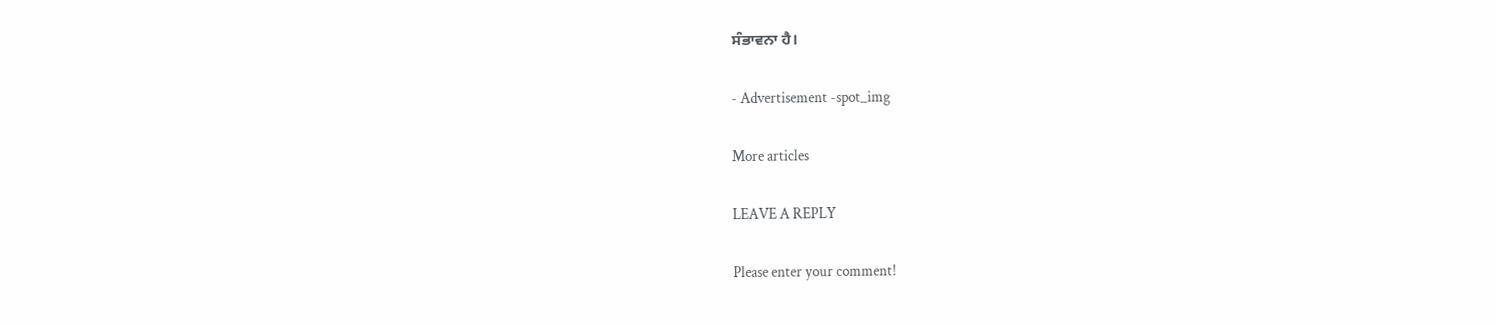ਸੰਭਾਵਨਾ ਹੈ।

- Advertisement -spot_img

More articles

LEAVE A REPLY

Please enter your comment!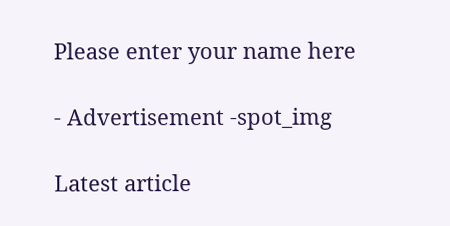Please enter your name here

- Advertisement -spot_img

Latest article